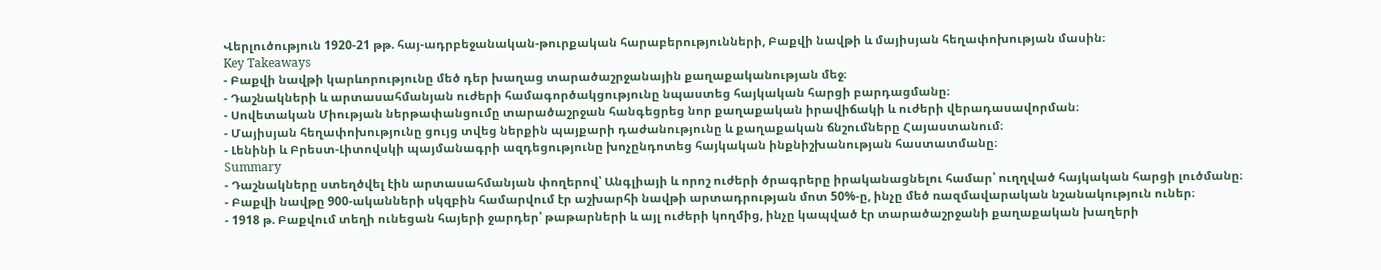Վերլուծություն 1920-21 թթ. հայ-ադրբեջանական-թուրքական հարաբերությունների, Բաքվի նավթի և մայիսյան հեղափոխության մասին։
Key Takeaways
- Բաքվի նավթի կարևորությունը մեծ դեր խաղաց տարածաշրջանային քաղաքականության մեջ։
- Դաշնակների և արտասահմանյան ուժերի համագործակցությունը նպաստեց հայկական հարցի բարդացմանը։
- Սովետական Միության ներթափանցումը տարածաշրջան հանգեցրեց նոր քաղաքական իրավիճակի և ուժերի վերադասավորման։
- Մայիսյան հեղափոխությունը ցույց տվեց ներքին պայքարի դաժանությունը և քաղաքական ճնշումները Հայաստանում։
- Լենինի և Բրեստ-Լիտովսկի պայմանագրի ազդեցությունը խոչընդոտեց հայկական ինքնիշխանության հաստատմանը։
Summary
- Դաշնակները ստեղծվել էին արտասահմանյան փողերով՝ Անգլիայի և որոշ ուժերի ծրագրերը իրականացնելու համար՝ ուղղված հայկական հարցի լուծմանը։
- Բաքվի նավթը 900-ականների սկզբին համարվում էր աշխարհի նավթի արտադրության մոտ 50%-ը, ինչը մեծ ռազմավարական նշանակություն ուներ։
- 1918 թ. Բաքվում տեղի ունեցան հայերի ջարդեր՝ թաթարների և այլ ուժերի կողմից, ինչը կապված էր տարածաշրջանի քաղաքական խաղերի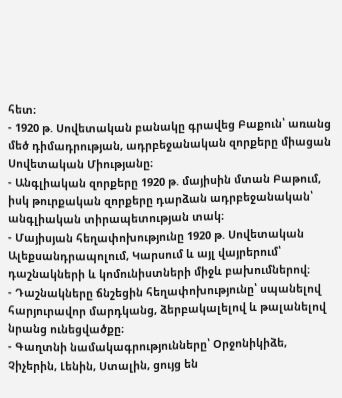հետ։
- 1920 թ. Սովետական բանակը գրավեց Բաքուն՝ առանց մեծ դիմադրության, ադրբեջանական զորքերը միացան Սովետական Միությանը։
- Անգլիական զորքերը 1920 թ. մայիսին մտան Բաթում, իսկ թուրքական զորքերը դարձան ադրբեջանական՝ անգլիական տիրապետության տակ։
- Մայիսյան հեղափոխությունը 1920 թ. Սովետական Ալեքսանդրապոլում, Կարսում և այլ վայրերում՝ դաշնակների և կոմունիստների միջև բախումներով։
- Դաշնակները ճնշեցին հեղափոխությունը՝ սպանելով հարյուրավոր մարդկանց, ձերբակալելով և թալանելով նրանց ունեցվածքը։
- Գաղտնի նամակագրությունները՝ Օրջոնիկիձե, Չիչերին, Լենին, Ստալին, ցույց են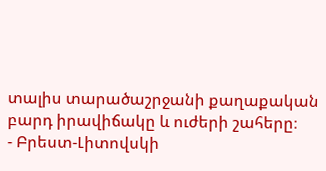տալիս տարածաշրջանի քաղաքական բարդ իրավիճակը և ուժերի շահերը։
- Բրեստ-Լիտովսկի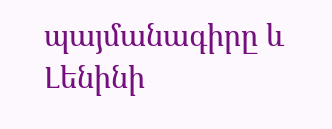պայմանագիրը և Լենինի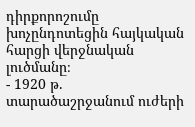դիրքորոշումը խոչընդոտեցին հայկական հարցի վերջնական լուծմանը։
- 1920 թ. տարածաշրջանում ուժերի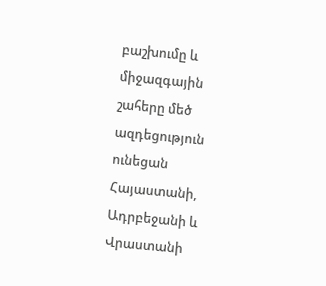բաշխումը և միջազգային շահերը մեծ ազդեցություն ունեցան Հայաստանի, Ադրբեջանի և Վրաստանի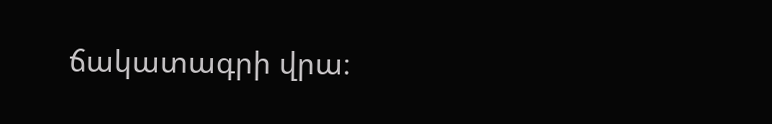ճակատագրի վրա։